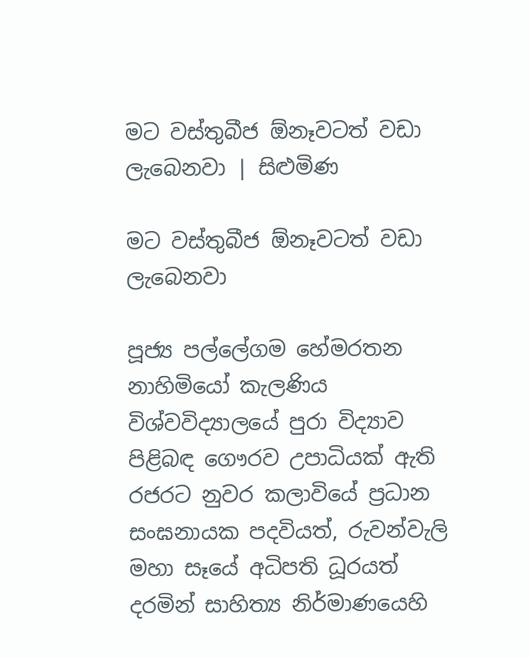මට වස්තුබීජ ඕනෑවටත් වඩා ලැබෙනවා | සිළුමිණ

මට වස්තුබීජ ඕනෑවටත් වඩා ලැබෙනවා

පූජ්‍ය පල්ලේගම හේමරතන නාහිමියෝ කැලණිය විශ්වවිද්‍යාලයේ පුරා විද්‍යාව පිළිබඳ ගෞරව උපාධියක් ඇති රජරට නුවර කලාවියේ ප්‍රධාන සංඝනායක පදවියත්, රුවන්වැලි මහා සෑයේ අධිපති ධූරයත් දරමින් සාහිත්‍ය නිර්මාණයෙහි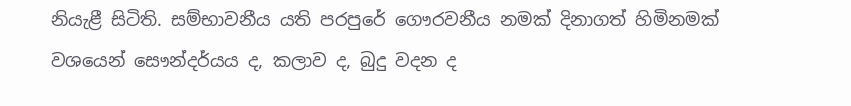නියැළී සිටිති. සම්භාවනීය යති පරපුරේ ගෞරවනීය නමක් දිනාගත් හිමිනමක් වශයෙන් සෞන්දර්යය ද, කලාව ද, බුදු වදන ද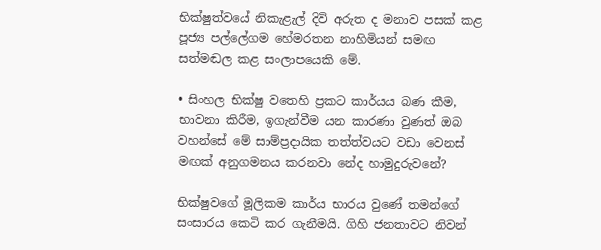භික්ෂුත්වයේ නිකැළැල් දිවි අරුත ද මනාව පසක් කළ පූජ්‍ය පල්ලේගම හේමරතන නාහිමියන් සමඟ සත්මඬල කළ සංලාපයෙකි මේ.

• සිංහල භික්ෂු වතෙහි ප්‍රකට කාර්යය බණ කීම, භාවනා කිරීම, ඉගැන්වීම යන කාරණා වුණත් ඔබ වහන්සේ මේ සාම්ප්‍රදායික තත්ත්වයට වඩා වෙනස් මඟක් අනුගමනය කරනවා නේද හාමුදුරුවනේ?

භික්ෂුවගේ මූලිකම කාර්ය භාරය වුණේ තමන්ගේ සංසාරය කෙටි කර ගැනීමයි. ගිහි ජනතාවට නිවන්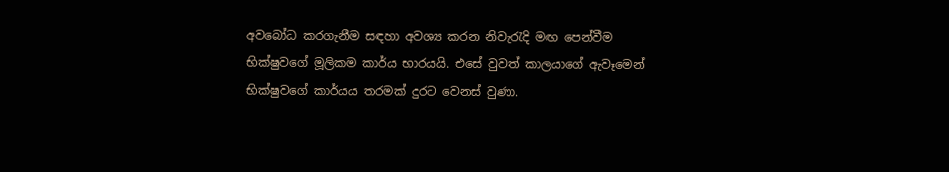අව‍‍බෝධ කරගැනීම සඳහා අවශ්‍ය කරන නිවැරැදි මඟ පෙන්වීම භික්ෂුවගේ මූලිකම කාර්ය භාරයයි. එසේ වුවත් කාලයාගේ ඇවෑමෙන් භික්ෂුවගේ කාර්යය තරමක් දුරට වෙනස් වුණා.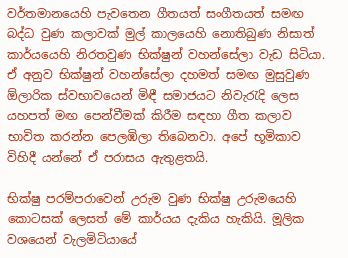වර්තමානයෙහි පැවතෙන ගීතයත් සංගීතයත් සමඟ බද්ධ වුණ කලාවක් මුල් කාලයෙහි නොතිබුණ නිසාත් කාර්යයෙහි නිරතවුණ භික්ෂුන් වහන්සේලා වැඩ සිටියා. ඒ අනුව භික්ෂුන් වහන්සේලා දහමත් සමඟ මුසුවුණ ඕලාරික ස්වභාවයෙන් මිඳී සමාජයට නිවැරැදි ලෙස යහපත් මඟ පෙන්වීමක් කිරීම සඳහා ගීත කලාව භාවිත කරන්න පෙලඹිලා තිබෙනවා. අපේ භූමිකාව විහිදී යන්නේ ඒ පරාසය ඇතුළතයි.

භික්ෂු පරම්පරාවෙන් උරුම වුණ භික්ෂු උරුමයෙහි කොටසක් ලෙසත් මේ කාර්යය දැකිය හැකියි. මූලික වශයෙන් වැලමිටියායේ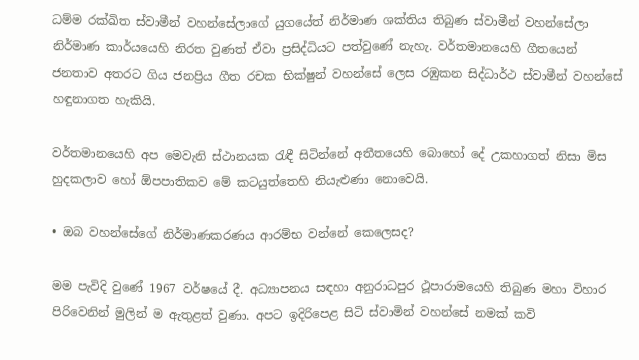ධම්ම රක්ඛිත ස්වාමීන් වහන්සේලාගේ යුගයේත් නිර්මාණ ශක්තිය තිබුණ ස්වාමීන් වහන්සේලා නිර්මාණ කාර්යයෙහි නිරත වුණත් ඒවා ප්‍රසිද්ධියට පත්වුණේ නැහැ. වර්තමානයෙහි ගීතයෙන් ජනතාව අතරට ගිය ජනප්‍රිය ගීත රචක භික්ෂුන් වහන්සේ ලෙස රඹුකන සිද්ධාර්ථ ස්වාමීන් වහන්සේ හඳුනාගත හැකියි.

වර්තමානයෙහි අප මෙවැනි ස්ථානයක රැඳී සිටින්නේ අතීතයෙහි බොහෝ දේ උකහාගත් නිසා මිස හුදකලාව හෝ ඕපපාතිකව මේ කටයුත්තෙහි නියැළුණා නොවෙයි.

• ඔබ වහන්සේගේ නිර්මාණකරණය ආරම්භ වන්නේ කෙලෙසද?

මම පැවිදි වුණේ 1967 වර්ෂයේ දී. අධ්‍යාපනය සඳහා අනුරාධපුර ථූපාරාමයෙහි තිබුණ මහා විහාර පිරිවෙනින් මුලින් ම ඇතුළත් වුණා. අපට ඉදිරිපෙළ සිටි ස්වාමින් වහන්සේ නමක් කවි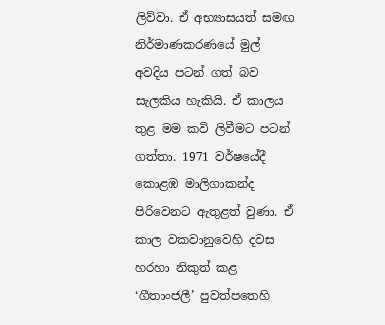ලිව්වා. ඒ අභ්‍යාසයත් සමඟ නිර්මාණකරණයේ මුල් අවදිය පටන් ගත් බව සැලකිය හැකියි‍. ඒ කාලය තුළ ‍මම කවි ලිවීමට පටන් ගත්තා. 1971 වර්ෂයේදී කොළඹ මාලිගාකන්ද පිරිවෙනට ඇතුළත් වුණා. ඒ කාල වකවානුවෙහි දවස හරහා නිකුත් කළ ‘ගීතාංජලී’ පුවත්පතෙහි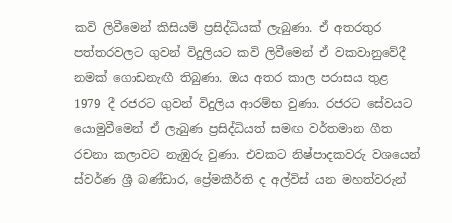කවි ලිවීමෙන් කිසියම් ප්‍රසිද්ධියක් ලැබුණා. ඒ අතරතුර පත්තරවලට ගුවන් විදුලියට කවි ලිවීමෙන් ඒ වකවානුවේදී නමක් ගොඩනැඟී තිබුණා. ඔය අතර කාල පරාසය තුළ 1979 දී රජරට ගුවන් විදුලිය ආරම්භ වුණා. රජරට සේවයට යොමුවීමෙන් ඒ ලැබුණ ප්‍රසිද්ධියත් සමඟ වර්තමාන ගීත රචනා කලාවට නැඹුරු වුණා. එවකට නිෂ්පාදකවරු වශයෙන් ස්වර්ණ ශ්‍රී බණ්ඩාර, ප්‍රේමකීර්ති ද අල්විස් යන මහත්වරුන්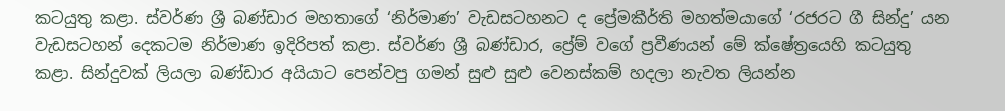කටයුතු කළා. ස්වර්ණ ශ්‍රී බණ්ඩාර මහතාගේ ‘නිර්මාණ’ වැඩසටහනට ද ප්‍රේමකීර්ති මහත්මයාගේ ‘රජරට ගී සින්දු’ යන වැඩසටහන් දෙකටම නිර්මාණ ඉදිරිපත් කළා. ස්වර්ණ ශ්‍රී බණ්ඩාර, ප්‍රේම් වගේ ප්‍රවීණයන් මේ ක්ෂේත්‍රයෙහි කටයුතු කළා. සින්දුවක් ලියලා බණ්ඩාර අයියාට පෙන්වපු ගමන් සුළු සුළු වෙනස්කම් හදලා නැවත ලියන්න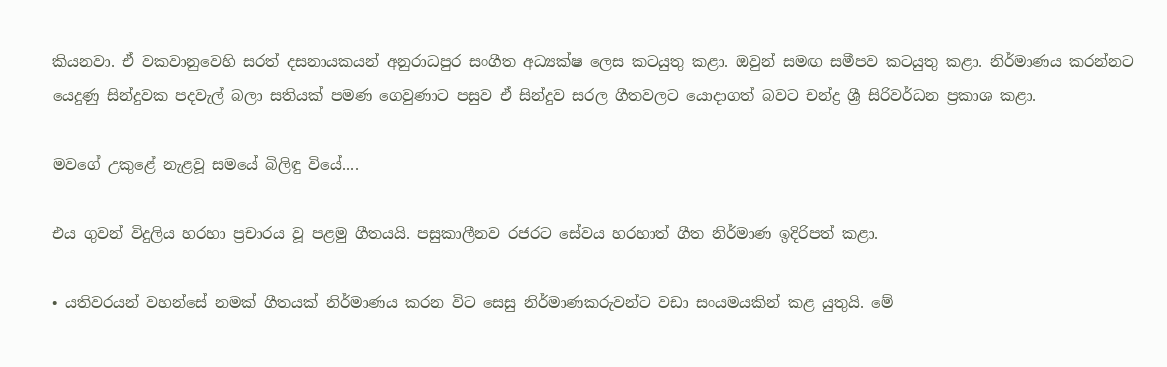කියනවා. ඒ වකවානුවෙහි සරත් දසනායකයන් අනුරාධපුර සංගීත අධ්‍යක්ෂ ලෙස කටයුතු කළා. ඔවුන් සමඟ සමීපව කටයුතු කළා. නිර්මාණය කරන්නට යෙදුණු සින්දුවක පදවැල් බලා සතියක් පමණ ගෙවුණාට පසුව ඒ සින්දුව සරල ගීතවලට යොදාගත් බවට චන්ද්‍ර ශ්‍රී සිරිවර්ධන ප්‍රකාශ කළා.

මවගේ උකුළේ නැළවූ සමයේ බිලිඳු වියේ....

එය ගුවන් විදුලිය හරහා ප්‍රචාරය වූ පළමු ගීතයයි. පසුකාලීනව රජරට සේවය හරහාත් ගීත නිර්මාණ ඉදිරිපත් කළා.

• යතිවරයන් වහන්සේ නමක් ගීතයක් නිර්මාණය කරන විට සෙසු නිර්මාණකරුවන්ට වඩා සංයමයකින් කළ යුතුයි. මේ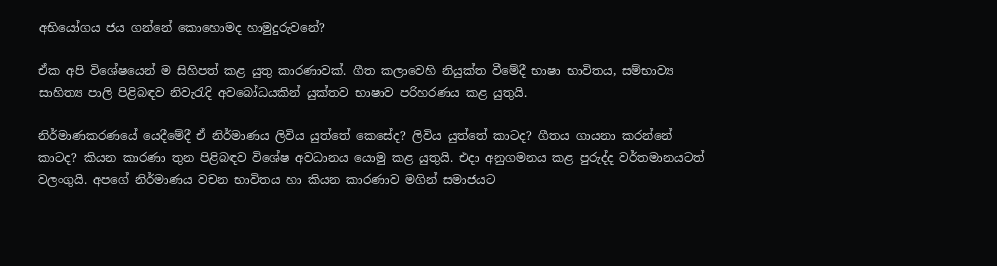අභියෝගය ජය ගන්නේ කොහොමද හාමුදුරුවනේ?

ඒක අපි විශේෂයෙන් ම සිහිපත් කළ යුතු කාරණාවක්. ගීත කලාවෙහි නියුක්ත වීමේදී භාෂා භාවිතය, සම්භාව්‍ය සාහිත්‍ය පාලි පිළිබඳව නිවැරැදි අවබෝධයකින් යුක්තව භාෂාව පරිහරණය කළ යුතුයි.

නිර්මාණකරණයේ යෙදීමේදී ඒ නිර්මාණය ලිවිය යුත්තේ කෙසේද? ලිවිය යුත්තේ කාටද? ගීතය ගායනා කරන්නේ කාටද? කියන කාරණා තුන පිළිබඳව විශේෂ අවධානය යොමු කළ යුතුයි. එදා අනුගමනය කළ පුරුද්ද වර්තමානයටත් වලංගුයි. අපගේ නිර්මාණය වචන භාවිතය හා කියන කාරණාව මගින් සමාජයට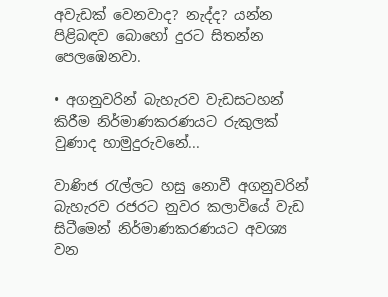අවැඩක් වෙනවාද? නැද්ද? යන්න පිළිබඳව බොහෝ දුරට සිතන්න පෙලඹෙනවා.

• අගනුවරින් බැහැරව වැඩසටහන් කිරීම නිර්මාණකරණයට රුකුලක් වුණාද හාමුදුරුවනේ...

වාණිජ රැල්ලට හසු නොවී අගනුවරින් බැහැරව රජරට නුවර කලාවියේ වැඩ සිටීමෙන් නිර්මාණකරණයට අවශ්‍ය වන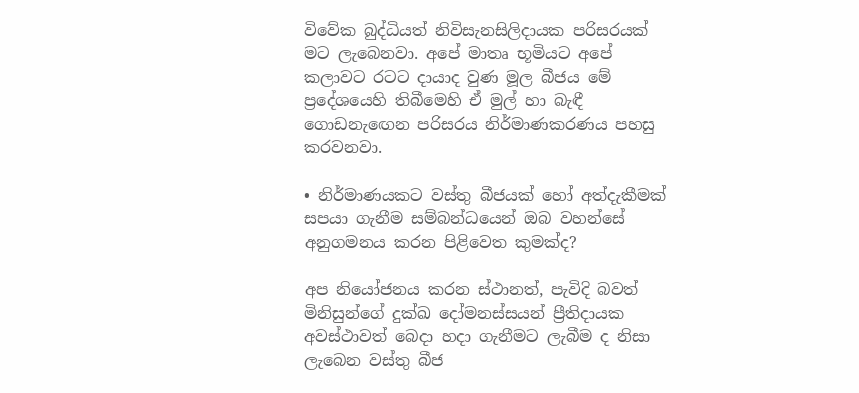විවේක බුද්ධියත් නිවිසැනසිලිදායක පරිසරයක් මට ලැබෙනවා. අපේ මාතෘ භූමියට අපේ කලාවට රටට දායාද වුණ මූල බීජය මේ ප්‍රදේශයෙහි තිබීමෙහි ඒ මුල් හා බැඳී ගොඩනැ‍ඟෙන පරිසරය නිර්මාණකරණය පහසු කරවනවා.

• නිර්මාණයකට වස්තු බීජයක් හෝ අත්දැකීමක් සපයා ගැනීම සම්බන්ධයෙන් ඔබ වහන්සේ අනුගමනය කරන පිළිවෙත කුමක්ද?

අප නියෝජනය කරන ස්ථානත්, පැවිදි බවත් මිනිසුන්ගේ දුක්ඛ දෝමනස්සයන් ප්‍රීතිදායක අවස්ථාවත් බෙදා හදා ගැනීමට ලැබීම ද නිසා ලැබෙන වස්තු බීජ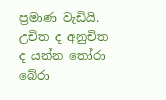ප්‍රමාණ වැඩියි. උචිත ද අනුචිත ද යන්න තෝරා බේරා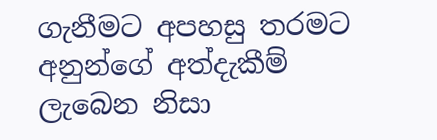ගැනීමට අපහසු තරමට අනුන්ගේ අත්දැකීම් ලැබෙන නිසා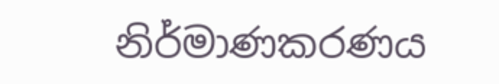නිර්මාණකරණය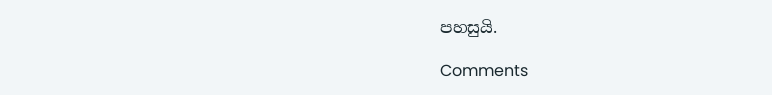පහසුයි.

Comments